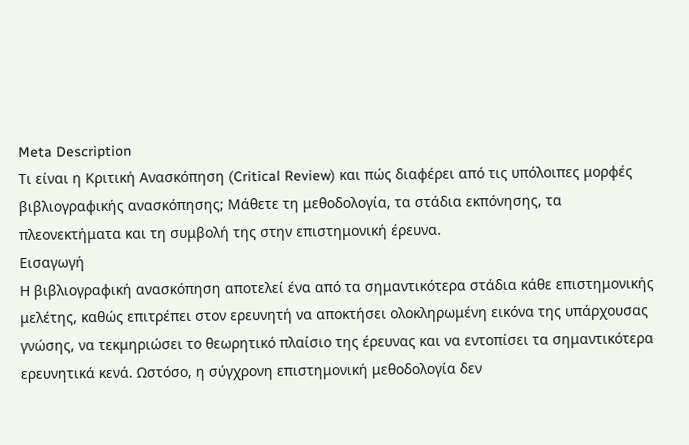Meta Description
Τι είναι η Κριτική Ανασκόπηση (Critical Review) και πώς διαφέρει από τις υπόλοιπες μορφές βιβλιογραφικής ανασκόπησης; Μάθετε τη μεθοδολογία, τα στάδια εκπόνησης, τα πλεονεκτήματα και τη συμβολή της στην επιστημονική έρευνα.
Εισαγωγή
Η βιβλιογραφική ανασκόπηση αποτελεί ένα από τα σημαντικότερα στάδια κάθε επιστημονικής μελέτης, καθώς επιτρέπει στον ερευνητή να αποκτήσει ολοκληρωμένη εικόνα της υπάρχουσας γνώσης, να τεκμηριώσει το θεωρητικό πλαίσιο της έρευνας και να εντοπίσει τα σημαντικότερα ερευνητικά κενά. Ωστόσο, η σύγχρονη επιστημονική μεθοδολογία δεν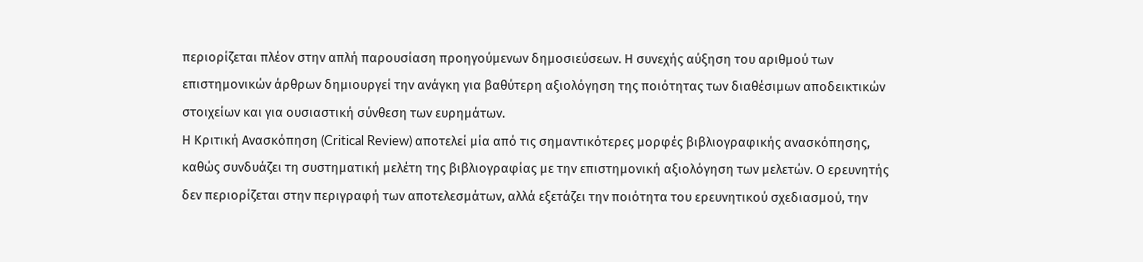περιορίζεται πλέον στην απλή παρουσίαση προηγούμενων δημοσιεύσεων. Η συνεχής αύξηση του αριθμού των επιστημονικών άρθρων δημιουργεί την ανάγκη για βαθύτερη αξιολόγηση της ποιότητας των διαθέσιμων αποδεικτικών στοιχείων και για ουσιαστική σύνθεση των ευρημάτων.
Η Κριτική Ανασκόπηση (Critical Review) αποτελεί μία από τις σημαντικότερες μορφές βιβλιογραφικής ανασκόπησης, καθώς συνδυάζει τη συστηματική μελέτη της βιβλιογραφίας με την επιστημονική αξιολόγηση των μελετών. Ο ερευνητής δεν περιορίζεται στην περιγραφή των αποτελεσμάτων, αλλά εξετάζει την ποιότητα του ερευνητικού σχεδιασμού, την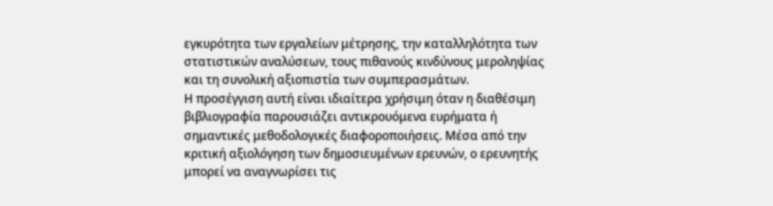εγκυρότητα των εργαλείων μέτρησης, την καταλληλότητα των στατιστικών αναλύσεων, τους πιθανούς κινδύνους μεροληψίας και τη συνολική αξιοπιστία των συμπερασμάτων.
Η προσέγγιση αυτή είναι ιδιαίτερα χρήσιμη όταν η διαθέσιμη βιβλιογραφία παρουσιάζει αντικρουόμενα ευρήματα ή σημαντικές μεθοδολογικές διαφοροποιήσεις. Μέσα από την κριτική αξιολόγηση των δημοσιευμένων ερευνών, ο ερευνητής μπορεί να αναγνωρίσει τις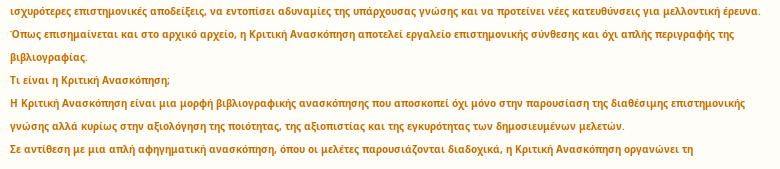ισχυρότερες επιστημονικές αποδείξεις, να εντοπίσει αδυναμίες της υπάρχουσας γνώσης και να προτείνει νέες κατευθύνσεις για μελλοντική έρευνα. Όπως επισημαίνεται και στο αρχικό αρχείο, η Κριτική Ανασκόπηση αποτελεί εργαλείο επιστημονικής σύνθεσης και όχι απλής περιγραφής της βιβλιογραφίας.
Τι είναι η Κριτική Ανασκόπηση;
Η Κριτική Ανασκόπηση είναι μια μορφή βιβλιογραφικής ανασκόπησης που αποσκοπεί όχι μόνο στην παρουσίαση της διαθέσιμης επιστημονικής γνώσης αλλά κυρίως στην αξιολόγηση της ποιότητας, της αξιοπιστίας και της εγκυρότητας των δημοσιευμένων μελετών.
Σε αντίθεση με μια απλή αφηγηματική ανασκόπηση, όπου οι μελέτες παρουσιάζονται διαδοχικά, η Κριτική Ανασκόπηση οργανώνει τη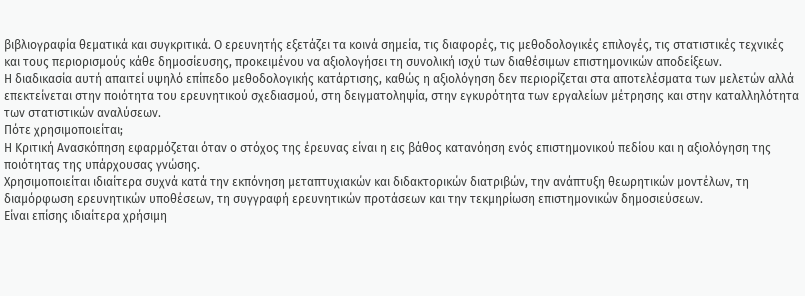βιβλιογραφία θεματικά και συγκριτικά. Ο ερευνητής εξετάζει τα κοινά σημεία, τις διαφορές, τις μεθοδολογικές επιλογές, τις στατιστικές τεχνικές και τους περιορισμούς κάθε δημοσίευσης, προκειμένου να αξιολογήσει τη συνολική ισχύ των διαθέσιμων επιστημονικών αποδείξεων.
Η διαδικασία αυτή απαιτεί υψηλό επίπεδο μεθοδολογικής κατάρτισης, καθώς η αξιολόγηση δεν περιορίζεται στα αποτελέσματα των μελετών αλλά επεκτείνεται στην ποιότητα του ερευνητικού σχεδιασμού, στη δειγματοληψία, στην εγκυρότητα των εργαλείων μέτρησης και στην καταλληλότητα των στατιστικών αναλύσεων.
Πότε χρησιμοποιείται;
Η Κριτική Ανασκόπηση εφαρμόζεται όταν ο στόχος της έρευνας είναι η εις βάθος κατανόηση ενός επιστημονικού πεδίου και η αξιολόγηση της ποιότητας της υπάρχουσας γνώσης.
Χρησιμοποιείται ιδιαίτερα συχνά κατά την εκπόνηση μεταπτυχιακών και διδακτορικών διατριβών, την ανάπτυξη θεωρητικών μοντέλων, τη διαμόρφωση ερευνητικών υποθέσεων, τη συγγραφή ερευνητικών προτάσεων και την τεκμηρίωση επιστημονικών δημοσιεύσεων.
Είναι επίσης ιδιαίτερα χρήσιμη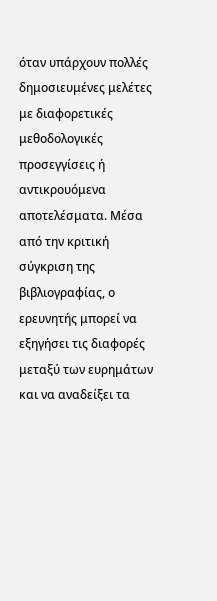όταν υπάρχουν πολλές δημοσιευμένες μελέτες με διαφορετικές μεθοδολογικές προσεγγίσεις ή αντικρουόμενα αποτελέσματα. Μέσα από την κριτική σύγκριση της βιβλιογραφίας, ο ερευνητής μπορεί να εξηγήσει τις διαφορές μεταξύ των ευρημάτων και να αναδείξει τα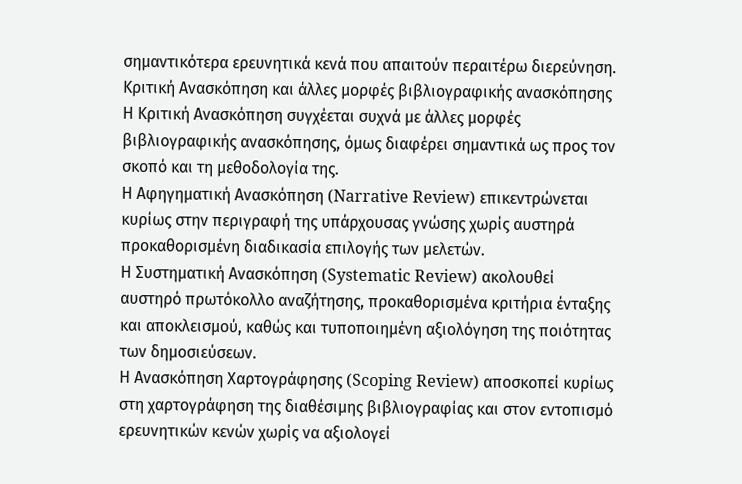σημαντικότερα ερευνητικά κενά που απαιτούν περαιτέρω διερεύνηση.
Κριτική Ανασκόπηση και άλλες μορφές βιβλιογραφικής ανασκόπησης
Η Κριτική Ανασκόπηση συγχέεται συχνά με άλλες μορφές βιβλιογραφικής ανασκόπησης, όμως διαφέρει σημαντικά ως προς τον σκοπό και τη μεθοδολογία της.
Η Αφηγηματική Ανασκόπηση (Narrative Review) επικεντρώνεται κυρίως στην περιγραφή της υπάρχουσας γνώσης χωρίς αυστηρά προκαθορισμένη διαδικασία επιλογής των μελετών.
Η Συστηματική Ανασκόπηση (Systematic Review) ακολουθεί αυστηρό πρωτόκολλο αναζήτησης, προκαθορισμένα κριτήρια ένταξης και αποκλεισμού, καθώς και τυποποιημένη αξιολόγηση της ποιότητας των δημοσιεύσεων.
Η Ανασκόπηση Χαρτογράφησης (Scoping Review) αποσκοπεί κυρίως στη χαρτογράφηση της διαθέσιμης βιβλιογραφίας και στον εντοπισμό ερευνητικών κενών χωρίς να αξιολογεί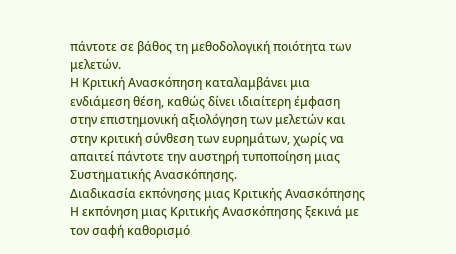πάντοτε σε βάθος τη μεθοδολογική ποιότητα των μελετών.
Η Κριτική Ανασκόπηση καταλαμβάνει μια ενδιάμεση θέση, καθώς δίνει ιδιαίτερη έμφαση στην επιστημονική αξιολόγηση των μελετών και στην κριτική σύνθεση των ευρημάτων, χωρίς να απαιτεί πάντοτε την αυστηρή τυποποίηση μιας Συστηματικής Ανασκόπησης.
Διαδικασία εκπόνησης μιας Κριτικής Ανασκόπησης
Η εκπόνηση μιας Κριτικής Ανασκόπησης ξεκινά με τον σαφή καθορισμό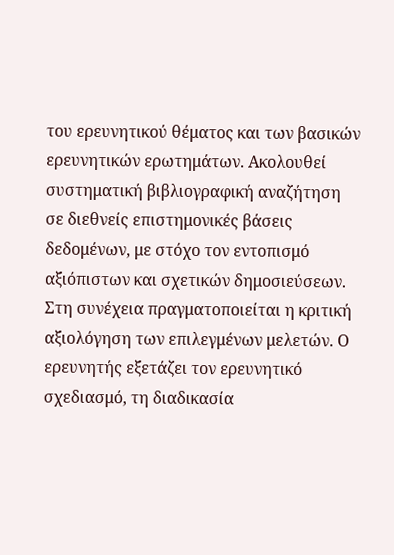του ερευνητικού θέματος και των βασικών ερευνητικών ερωτημάτων. Ακολουθεί συστηματική βιβλιογραφική αναζήτηση σε διεθνείς επιστημονικές βάσεις δεδομένων, με στόχο τον εντοπισμό αξιόπιστων και σχετικών δημοσιεύσεων.
Στη συνέχεια πραγματοποιείται η κριτική αξιολόγηση των επιλεγμένων μελετών. Ο ερευνητής εξετάζει τον ερευνητικό σχεδιασμό, τη διαδικασία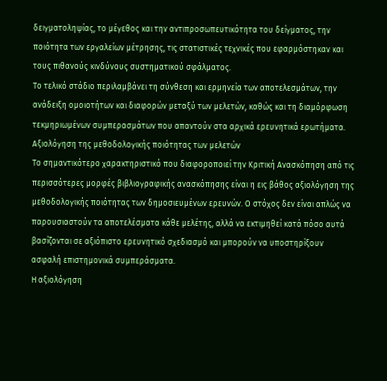δειγματοληψίας, το μέγεθος και την αντιπροσωπευτικότητα του δείγματος, την ποιότητα των εργαλείων μέτρησης, τις στατιστικές τεχνικές που εφαρμόστηκαν και τους πιθανούς κινδύνους συστηματικού σφάλματος.
Το τελικό στάδιο περιλαμβάνει τη σύνθεση και ερμηνεία των αποτελεσμάτων, την ανάδειξη ομοιοτήτων και διαφορών μεταξύ των μελετών, καθώς και τη διαμόρφωση τεκμηριωμένων συμπερασμάτων που απαντούν στα αρχικά ερευνητικά ερωτήματα.
Αξιολόγηση της μεθοδολογικής ποιότητας των μελετών
Το σημαντικότερο χαρακτηριστικό που διαφοροποιεί την Κριτική Ανασκόπηση από τις περισσότερες μορφές βιβλιογραφικής ανασκόπησης είναι η εις βάθος αξιολόγηση της μεθοδολογικής ποιότητας των δημοσιευμένων ερευνών. Ο στόχος δεν είναι απλώς να παρουσιαστούν τα αποτελέσματα κάθε μελέτης, αλλά να εκτιμηθεί κατά πόσο αυτά βασίζονται σε αξιόπιστο ερευνητικό σχεδιασμό και μπορούν να υποστηρίξουν ασφαλή επιστημονικά συμπεράσματα.
Η αξιολόγηση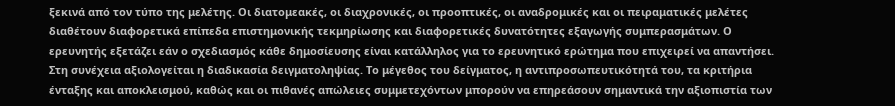ξεκινά από τον τύπο της μελέτης. Οι διατομεακές, οι διαχρονικές, οι προοπτικές, οι αναδρομικές και οι πειραματικές μελέτες διαθέτουν διαφορετικά επίπεδα επιστημονικής τεκμηρίωσης και διαφορετικές δυνατότητες εξαγωγής συμπερασμάτων. Ο ερευνητής εξετάζει εάν ο σχεδιασμός κάθε δημοσίευσης είναι κατάλληλος για το ερευνητικό ερώτημα που επιχειρεί να απαντήσει.
Στη συνέχεια αξιολογείται η διαδικασία δειγματοληψίας. Το μέγεθος του δείγματος, η αντιπροσωπευτικότητά του, τα κριτήρια ένταξης και αποκλεισμού, καθώς και οι πιθανές απώλειες συμμετεχόντων μπορούν να επηρεάσουν σημαντικά την αξιοπιστία των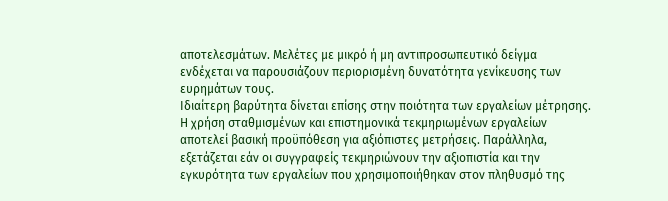αποτελεσμάτων. Μελέτες με μικρό ή μη αντιπροσωπευτικό δείγμα ενδέχεται να παρουσιάζουν περιορισμένη δυνατότητα γενίκευσης των ευρημάτων τους.
Ιδιαίτερη βαρύτητα δίνεται επίσης στην ποιότητα των εργαλείων μέτρησης. Η χρήση σταθμισμένων και επιστημονικά τεκμηριωμένων εργαλείων αποτελεί βασική προϋπόθεση για αξιόπιστες μετρήσεις. Παράλληλα, εξετάζεται εάν οι συγγραφείς τεκμηριώνουν την αξιοπιστία και την εγκυρότητα των εργαλείων που χρησιμοποιήθηκαν στον πληθυσμό της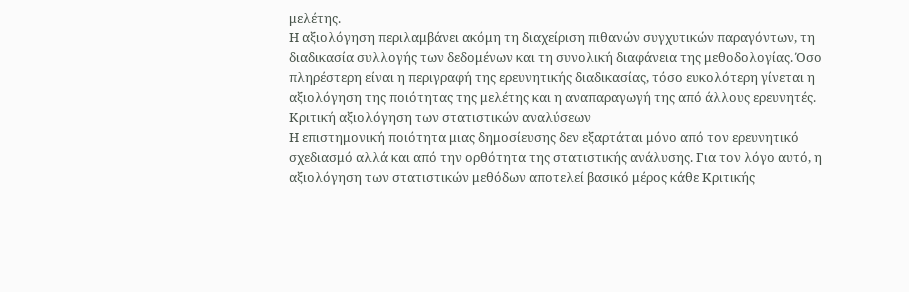μελέτης.
Η αξιολόγηση περιλαμβάνει ακόμη τη διαχείριση πιθανών συγχυτικών παραγόντων, τη διαδικασία συλλογής των δεδομένων και τη συνολική διαφάνεια της μεθοδολογίας. Όσο πληρέστερη είναι η περιγραφή της ερευνητικής διαδικασίας, τόσο ευκολότερη γίνεται η αξιολόγηση της ποιότητας της μελέτης και η αναπαραγωγή της από άλλους ερευνητές.
Κριτική αξιολόγηση των στατιστικών αναλύσεων
Η επιστημονική ποιότητα μιας δημοσίευσης δεν εξαρτάται μόνο από τον ερευνητικό σχεδιασμό αλλά και από την ορθότητα της στατιστικής ανάλυσης. Για τον λόγο αυτό, η αξιολόγηση των στατιστικών μεθόδων αποτελεί βασικό μέρος κάθε Κριτικής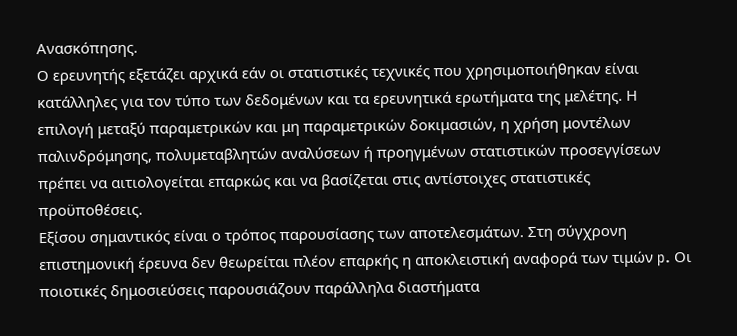Ανασκόπησης.
Ο ερευνητής εξετάζει αρχικά εάν οι στατιστικές τεχνικές που χρησιμοποιήθηκαν είναι κατάλληλες για τον τύπο των δεδομένων και τα ερευνητικά ερωτήματα της μελέτης. Η επιλογή μεταξύ παραμετρικών και μη παραμετρικών δοκιμασιών, η χρήση μοντέλων παλινδρόμησης, πολυμεταβλητών αναλύσεων ή προηγμένων στατιστικών προσεγγίσεων πρέπει να αιτιολογείται επαρκώς και να βασίζεται στις αντίστοιχες στατιστικές προϋποθέσεις.
Εξίσου σημαντικός είναι ο τρόπος παρουσίασης των αποτελεσμάτων. Στη σύγχρονη επιστημονική έρευνα δεν θεωρείται πλέον επαρκής η αποκλειστική αναφορά των τιμών p. Οι ποιοτικές δημοσιεύσεις παρουσιάζουν παράλληλα διαστήματα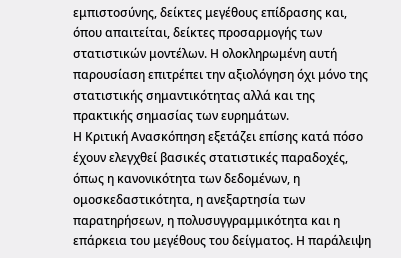εμπιστοσύνης, δείκτες μεγέθους επίδρασης και, όπου απαιτείται, δείκτες προσαρμογής των στατιστικών μοντέλων. Η ολοκληρωμένη αυτή παρουσίαση επιτρέπει την αξιολόγηση όχι μόνο της στατιστικής σημαντικότητας αλλά και της πρακτικής σημασίας των ευρημάτων.
Η Κριτική Ανασκόπηση εξετάζει επίσης κατά πόσο έχουν ελεγχθεί βασικές στατιστικές παραδοχές, όπως η κανονικότητα των δεδομένων, η ομοσκεδαστικότητα, η ανεξαρτησία των παρατηρήσεων, η πολυσυγγραμμικότητα και η επάρκεια του μεγέθους του δείγματος. Η παράλειψη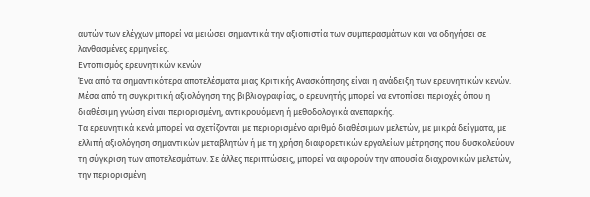αυτών των ελέγχων μπορεί να μειώσει σημαντικά την αξιοπιστία των συμπερασμάτων και να οδηγήσει σε λανθασμένες ερμηνείες.
Εντοπισμός ερευνητικών κενών
Ένα από τα σημαντικότερα αποτελέσματα μιας Κριτικής Ανασκόπησης είναι η ανάδειξη των ερευνητικών κενών. Μέσα από τη συγκριτική αξιολόγηση της βιβλιογραφίας, ο ερευνητής μπορεί να εντοπίσει περιοχές όπου η διαθέσιμη γνώση είναι περιορισμένη, αντικρουόμενη ή μεθοδολογικά ανεπαρκής.
Τα ερευνητικά κενά μπορεί να σχετίζονται με περιορισμένο αριθμό διαθέσιμων μελετών, με μικρά δείγματα, με ελλιπή αξιολόγηση σημαντικών μεταβλητών ή με τη χρήση διαφορετικών εργαλείων μέτρησης που δυσκολεύουν τη σύγκριση των αποτελεσμάτων. Σε άλλες περιπτώσεις, μπορεί να αφορούν την απουσία διαχρονικών μελετών, την περιορισμένη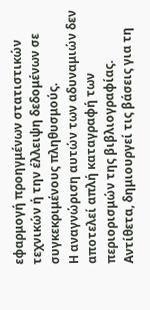εφαρμογή προηγμένων στατιστικών τεχνικών ή την έλλειψη δεδομένων σε συγκεκριμένους πληθυσμούς.
Η αναγνώριση αυτών των αδυναμιών δεν αποτελεί απλή καταγραφή των περιορισμών της βιβλιογραφίας. Αντίθετα, δημιουργεί τις βάσεις για τη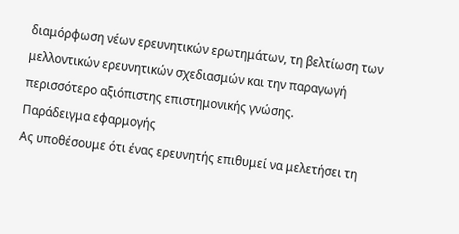διαμόρφωση νέων ερευνητικών ερωτημάτων, τη βελτίωση των μελλοντικών ερευνητικών σχεδιασμών και την παραγωγή περισσότερο αξιόπιστης επιστημονικής γνώσης.
Παράδειγμα εφαρμογής
Ας υποθέσουμε ότι ένας ερευνητής επιθυμεί να μελετήσει τη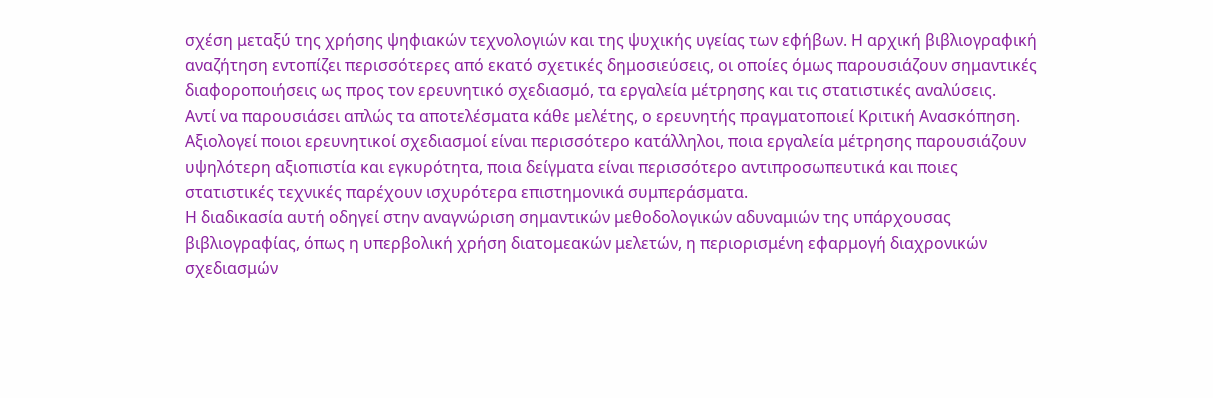σχέση μεταξύ της χρήσης ψηφιακών τεχνολογιών και της ψυχικής υγείας των εφήβων. Η αρχική βιβλιογραφική αναζήτηση εντοπίζει περισσότερες από εκατό σχετικές δημοσιεύσεις, οι οποίες όμως παρουσιάζουν σημαντικές διαφοροποιήσεις ως προς τον ερευνητικό σχεδιασμό, τα εργαλεία μέτρησης και τις στατιστικές αναλύσεις.
Αντί να παρουσιάσει απλώς τα αποτελέσματα κάθε μελέτης, ο ερευνητής πραγματοποιεί Κριτική Ανασκόπηση. Αξιολογεί ποιοι ερευνητικοί σχεδιασμοί είναι περισσότερο κατάλληλοι, ποια εργαλεία μέτρησης παρουσιάζουν υψηλότερη αξιοπιστία και εγκυρότητα, ποια δείγματα είναι περισσότερο αντιπροσωπευτικά και ποιες στατιστικές τεχνικές παρέχουν ισχυρότερα επιστημονικά συμπεράσματα.
Η διαδικασία αυτή οδηγεί στην αναγνώριση σημαντικών μεθοδολογικών αδυναμιών της υπάρχουσας βιβλιογραφίας, όπως η υπερβολική χρήση διατομεακών μελετών, η περιορισμένη εφαρμογή διαχρονικών σχεδιασμών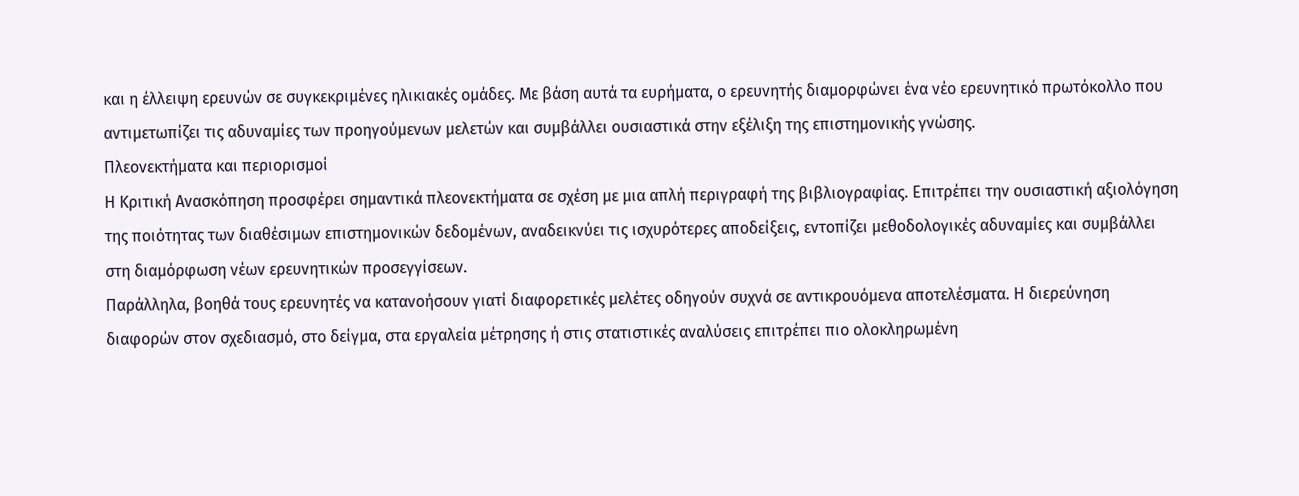και η έλλειψη ερευνών σε συγκεκριμένες ηλικιακές ομάδες. Με βάση αυτά τα ευρήματα, ο ερευνητής διαμορφώνει ένα νέο ερευνητικό πρωτόκολλο που αντιμετωπίζει τις αδυναμίες των προηγούμενων μελετών και συμβάλλει ουσιαστικά στην εξέλιξη της επιστημονικής γνώσης.
Πλεονεκτήματα και περιορισμοί
Η Κριτική Ανασκόπηση προσφέρει σημαντικά πλεονεκτήματα σε σχέση με μια απλή περιγραφή της βιβλιογραφίας. Επιτρέπει την ουσιαστική αξιολόγηση της ποιότητας των διαθέσιμων επιστημονικών δεδομένων, αναδεικνύει τις ισχυρότερες αποδείξεις, εντοπίζει μεθοδολογικές αδυναμίες και συμβάλλει στη διαμόρφωση νέων ερευνητικών προσεγγίσεων.
Παράλληλα, βοηθά τους ερευνητές να κατανοήσουν γιατί διαφορετικές μελέτες οδηγούν συχνά σε αντικρουόμενα αποτελέσματα. Η διερεύνηση διαφορών στον σχεδιασμό, στο δείγμα, στα εργαλεία μέτρησης ή στις στατιστικές αναλύσεις επιτρέπει πιο ολοκληρωμένη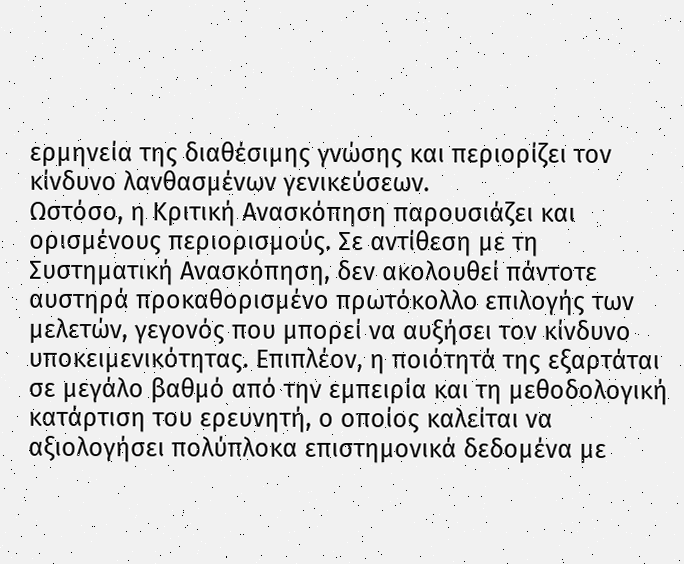ερμηνεία της διαθέσιμης γνώσης και περιορίζει τον κίνδυνο λανθασμένων γενικεύσεων.
Ωστόσο, η Κριτική Ανασκόπηση παρουσιάζει και ορισμένους περιορισμούς. Σε αντίθεση με τη Συστηματική Ανασκόπηση, δεν ακολουθεί πάντοτε αυστηρά προκαθορισμένο πρωτόκολλο επιλογής των μελετών, γεγονός που μπορεί να αυξήσει τον κίνδυνο υποκειμενικότητας. Επιπλέον, η ποιότητά της εξαρτάται σε μεγάλο βαθμό από την εμπειρία και τη μεθοδολογική κατάρτιση του ερευνητή, ο οποίος καλείται να αξιολογήσει πολύπλοκα επιστημονικά δεδομένα με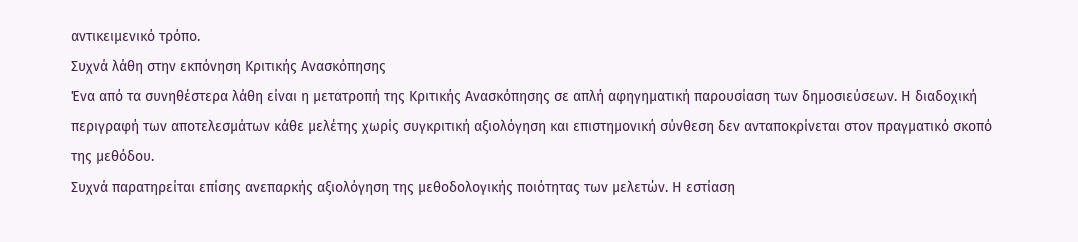αντικειμενικό τρόπο.
Συχνά λάθη στην εκπόνηση Κριτικής Ανασκόπησης
Ένα από τα συνηθέστερα λάθη είναι η μετατροπή της Κριτικής Ανασκόπησης σε απλή αφηγηματική παρουσίαση των δημοσιεύσεων. Η διαδοχική περιγραφή των αποτελεσμάτων κάθε μελέτης χωρίς συγκριτική αξιολόγηση και επιστημονική σύνθεση δεν ανταποκρίνεται στον πραγματικό σκοπό της μεθόδου.
Συχνά παρατηρείται επίσης ανεπαρκής αξιολόγηση της μεθοδολογικής ποιότητας των μελετών. Η εστίαση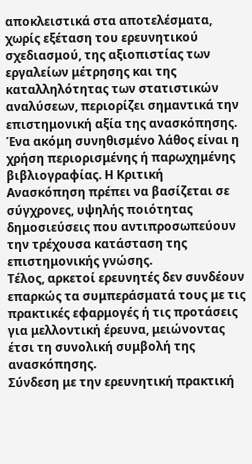αποκλειστικά στα αποτελέσματα, χωρίς εξέταση του ερευνητικού σχεδιασμού, της αξιοπιστίας των εργαλείων μέτρησης και της καταλληλότητας των στατιστικών αναλύσεων, περιορίζει σημαντικά την επιστημονική αξία της ανασκόπησης.
Ένα ακόμη συνηθισμένο λάθος είναι η χρήση περιορισμένης ή παρωχημένης βιβλιογραφίας. Η Κριτική Ανασκόπηση πρέπει να βασίζεται σε σύγχρονες, υψηλής ποιότητας δημοσιεύσεις που αντιπροσωπεύουν την τρέχουσα κατάσταση της επιστημονικής γνώσης.
Τέλος, αρκετοί ερευνητές δεν συνδέουν επαρκώς τα συμπεράσματά τους με τις πρακτικές εφαρμογές ή τις προτάσεις για μελλοντική έρευνα, μειώνοντας έτσι τη συνολική συμβολή της ανασκόπησης.
Σύνδεση με την ερευνητική πρακτική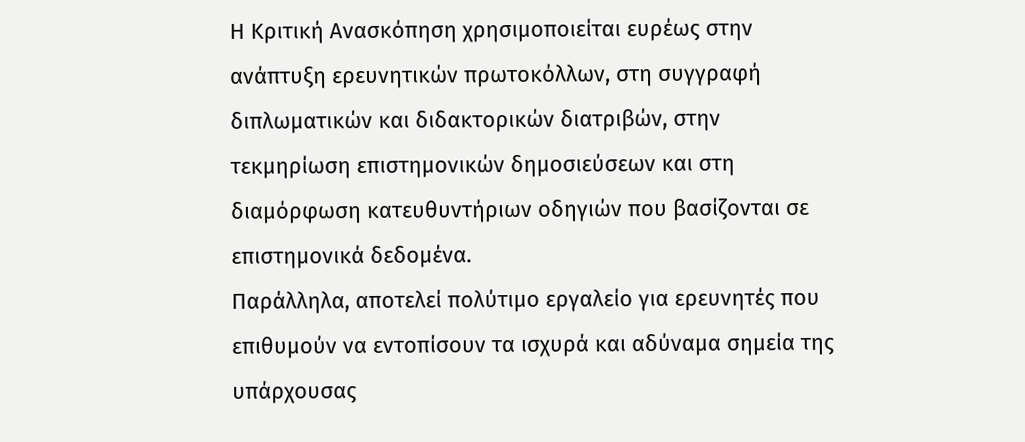Η Κριτική Ανασκόπηση χρησιμοποιείται ευρέως στην ανάπτυξη ερευνητικών πρωτοκόλλων, στη συγγραφή διπλωματικών και διδακτορικών διατριβών, στην τεκμηρίωση επιστημονικών δημοσιεύσεων και στη διαμόρφωση κατευθυντήριων οδηγιών που βασίζονται σε επιστημονικά δεδομένα.
Παράλληλα, αποτελεί πολύτιμο εργαλείο για ερευνητές που επιθυμούν να εντοπίσουν τα ισχυρά και αδύναμα σημεία της υπάρχουσας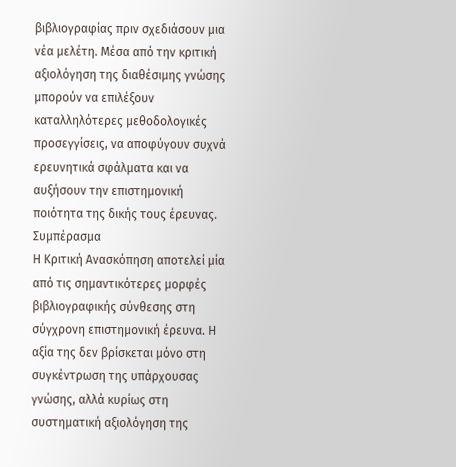βιβλιογραφίας πριν σχεδιάσουν μια νέα μελέτη. Μέσα από την κριτική αξιολόγηση της διαθέσιμης γνώσης μπορούν να επιλέξουν καταλληλότερες μεθοδολογικές προσεγγίσεις, να αποφύγουν συχνά ερευνητικά σφάλματα και να αυξήσουν την επιστημονική ποιότητα της δικής τους έρευνας.
Συμπέρασμα
Η Κριτική Ανασκόπηση αποτελεί μία από τις σημαντικότερες μορφές βιβλιογραφικής σύνθεσης στη σύγχρονη επιστημονική έρευνα. Η αξία της δεν βρίσκεται μόνο στη συγκέντρωση της υπάρχουσας γνώσης, αλλά κυρίως στη συστηματική αξιολόγηση της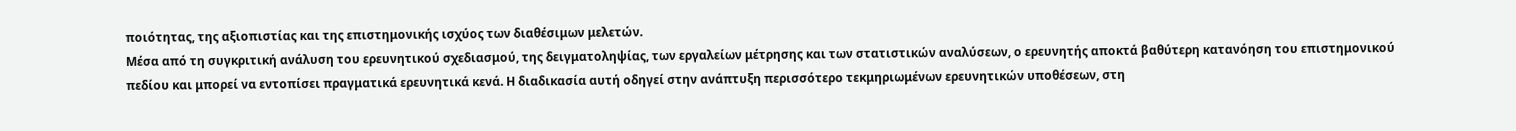ποιότητας, της αξιοπιστίας και της επιστημονικής ισχύος των διαθέσιμων μελετών.
Μέσα από τη συγκριτική ανάλυση του ερευνητικού σχεδιασμού, της δειγματοληψίας, των εργαλείων μέτρησης και των στατιστικών αναλύσεων, ο ερευνητής αποκτά βαθύτερη κατανόηση του επιστημονικού πεδίου και μπορεί να εντοπίσει πραγματικά ερευνητικά κενά. Η διαδικασία αυτή οδηγεί στην ανάπτυξη περισσότερο τεκμηριωμένων ερευνητικών υποθέσεων, στη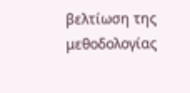βελτίωση της μεθοδολογίας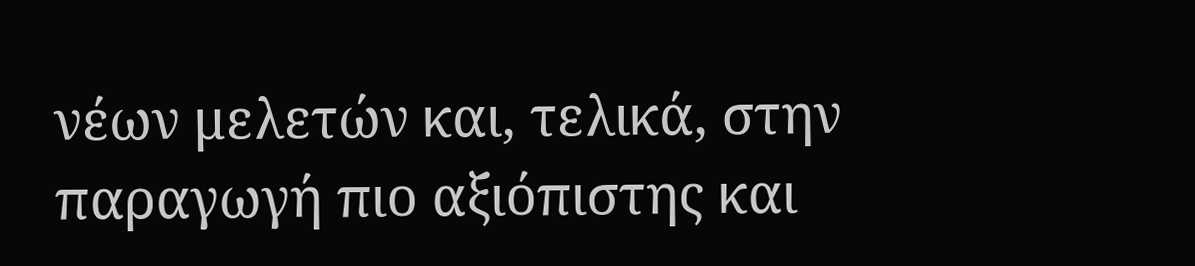νέων μελετών και, τελικά, στην παραγωγή πιο αξιόπιστης και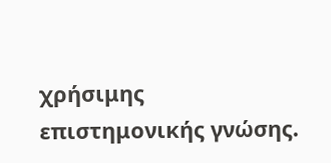χρήσιμης επιστημονικής γνώσης.